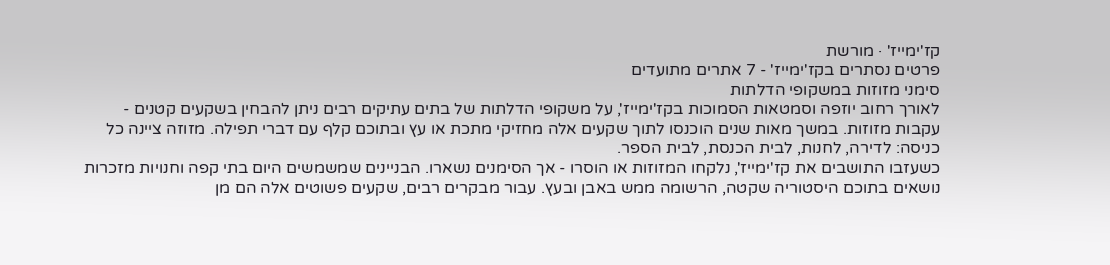קז'ימייז' · מורשת
פרטים נסתרים בקז'ימייז' - 7 אתרים מתועדים
סימני מזוזות במשקופי הדלתות
לאורך רחוב יוזפה וסמטאות הסמוכות בקז'ימייז', על משקופי הדלתות של בתים עתיקים רבים ניתן להבחין בשקעים קטנים - עקבות מזוזות. במשך מאות שנים הוכנסו לתוך שקעים אלה מחזיקי מתכת או עץ ובתוכם קלף עם דברי תפילה. מזוזה ציינה כל כניסה: לדירה, לחנות, לבית הכנסת, לבית הספר.
כשעזבו התושבים את קז'ימייז', נלקחו המזוזות או הוסרו - אך הסימנים נשארו. הבניינים שמשמשים היום בתי קפה וחנויות מזכרות נושאים בתוכם היסטוריה שקטה, הרשומה ממש באבן ובעץ. עבור מבקרים רבים, שקעים פשוטים אלה הם מן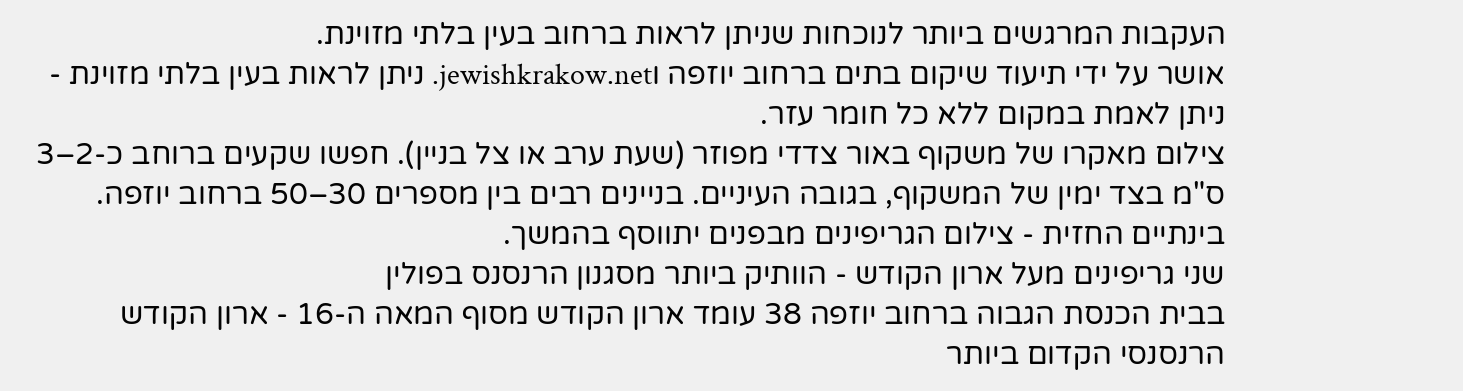העקבות המרגשים ביותר לנוכחות שניתן לראות ברחוב בעין בלתי מזוינת.
אושר על ידי תיעוד שיקום בתים ברחוב יוזפה וjewishkrakow.net. ניתן לראות בעין בלתי מזוינת - ניתן לאמת במקום ללא כל חומר עזר.
צילום מאקרו של משקוף באור צדדי מפוזר (שעת ערב או צל בניין). חפשו שקעים ברוחב כ-2–3 ס"מ בצד ימין של המשקוף, בגובה העיניים. בניינים רבים בין מספרים 30–50 ברחוב יוזפה.
בינתיים החזית - צילום הגריפינים מבפנים יתווסף בהמשך.
שני גריפינים מעל ארון הקודש - הוותיק ביותר מסגנון הרנסנס בפולין
בבית הכנסת הגבוה ברחוב יוזפה 38 עומד ארון הקודש מסוף המאה ה-16 - ארון הקודש הרנסנסי הקדום ביותר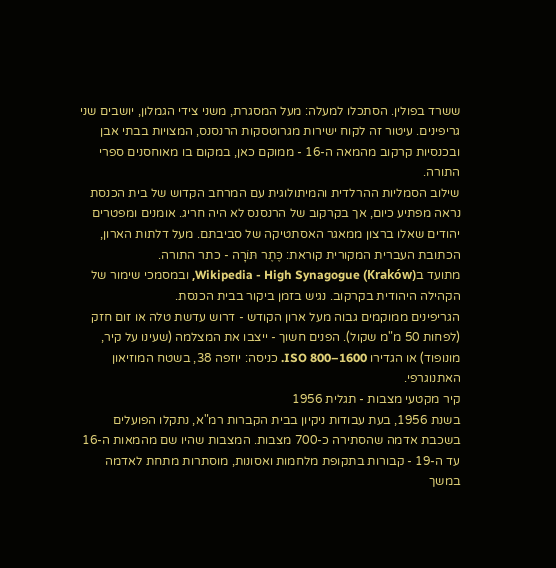ששרד בפולין. הסתכלו למעלה: מעל המסגרת, משני צידי הגמלון, יושבים שני גריפינים. עיטור זה לקוח ישירות מגרוטסקות הרנסנס, המצויות בבתי אבן ובכנסיות קרקוב מהמאה ה-16 - ממוקם כאן, במקום בו מאוחסנים ספרי התורה.
שילוב הסמליות ההרלדית והמיתולוגית עם המרחב הקדוש של בית הכנסת נראה מפתיע כיום, אך בקרקוב של הרנסנס לא היה חריג. אומנים ומפטרים יהודים שאלו ברצון ממאגר האסתטיקה של סביבתם. מעל דלתות הארון, הכתובת העברית המקורית קוראת: כֶּתֶר תּוֹרָה - כתר התורה.
מתועד בWikipedia - High Synagogue (Kraków), ובמסמכי שימור של הקהילה היהודית בקרקוב. נגיש בזמן ביקור בבית הכנסת.
הגריפינים ממוקמים גבוה מעל ארון הקודש - דרוש עדשת טלה או זום חזק (לפחות 50 מ"מ שקול). הפנים חשוך - ייצבו את המצלמה (שעינו על קיר, מונופוד) או הגדירו ISO 800–1600. כניסה: יוזפה 38, בשטח המוזיאון האתנוגרפי.
קיר מקטעי מצבות - תגלית 1956
בשנת 1956, בעת עבודות ניקיון בבית הקברות רמ"א, נתקלו הפועלים בשכבת אדמה שהסתירה כ-700 מצבות. המצבות שהיו שם מהמאות ה-16 עד ה-19 - קבורות בתקופת מלחמות ואסונות, מוסתרות מתחת לאדמה במשך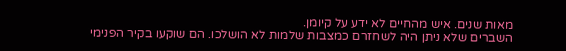מאות שנים. איש מהחיים לא ידע על קיומן.
השברים שלא ניתן היה לשחזרם כמצבות שלמות לא הושלכו. הם שוקעו בקיר הפנימי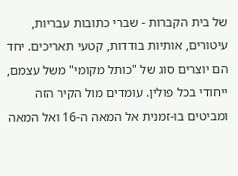של בית הקברות - שברי כתובות עבריות, עיטורים, אותיות בודדות, קטעי תאריכים. יחד הם יוצרים סוג של "כותל מקומי" משל עצמם, ייחודי בכל פולין. עומדים מול הקיר הזה ומביטים בו-זמנית אל המאה ה-16 ואל המאה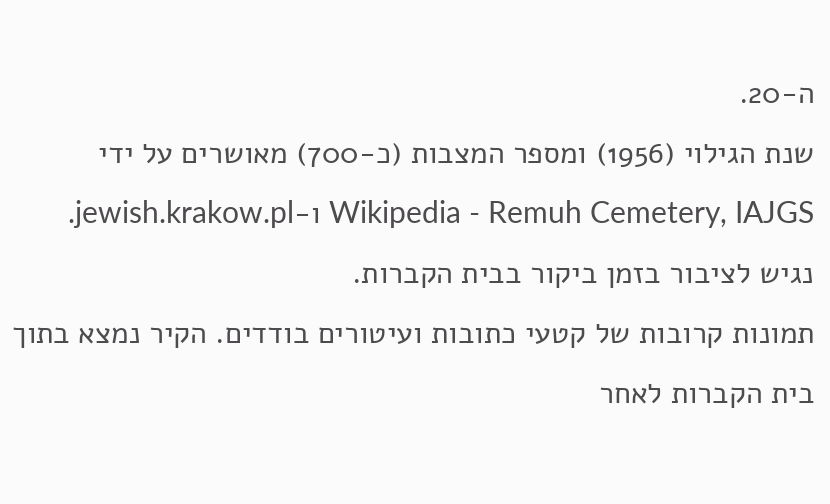ה-20.
שנת הגילוי (1956) ומספר המצבות (כ-700) מאושרים על ידי Wikipedia - Remuh Cemetery, IAJGS ו-jewish.krakow.pl. נגיש לציבור בזמן ביקור בבית הקברות.
תמונות קרובות של קטעי כתובות ועיטורים בודדים. הקיר נמצא בתוך בית הקברות לאחר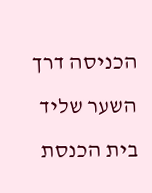הכניסה דרך השער שליד בית הכנסת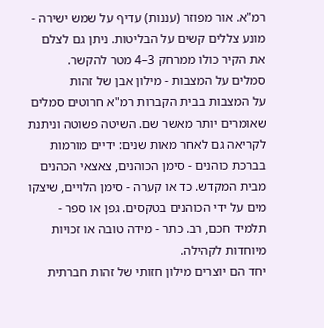רמ"א. אור מפוזר (עננות) עדיף על שמש ישירה - מונע צללים קשים על הבליטות. ניתן גם לצלם את הקיר כולו ממרחק 3–4 מטר להקשר.
סמלים על המצבות - מילון אבן של זהות
על המצבות בבית הקברות רמ"א חרוטים סמלים שאומרים יותר מאשר שם. השיטה פשוטה וניתנת לקריאה גם לאחר מאות שנים: ידיים מורמות בברכת כוהנים - סימן הכוהנים, צאצאי הכהנים מבית המקדש. כד או קערה - סימן הלויים, שיצקו מים על ידי הכוהנים בטקסים. גפן או ספר - תלמיד חכם, רב. כתר - מידה טובה או זכויות מיוחדות לקהילה.
יחד הם יוצרים מילון חזותי של זהות חברתית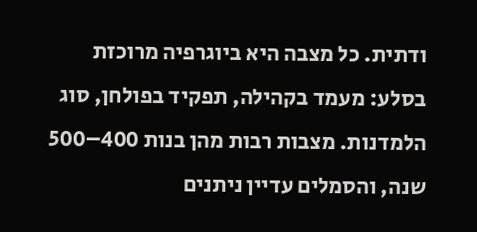ודתית. כל מצבה היא ביוגרפיה מרוכזת בסלע: מעמד בקהילה, תפקיד בפולחן, סוג הלמדנות. מצבות רבות מהן בנות 400–500 שנה, והסמלים עדיין ניתנים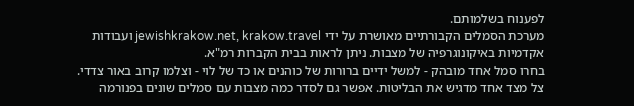לפענוח בשלמותם.
מערכת הסמלים הקבורתיים מאושרת על ידי jewishkrakow.net, krakow.travel ועבודות אקדמיות באיקונוגרפיה של מצבות. ניתן לראות בבית הקברות רמ"א.
בחרו סמל אחד מובהק - למשל ידיים ברורות של כוהנים או כד של לוי - וצלמו קרוב באור צדדי. צל מצד אחד מדגיש את הבליטות. אפשר גם לסדר כמה מצבות עם סמלים שונים בפנורמה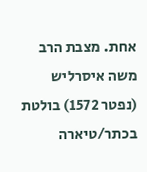אחת. מצבת הרב משה איסרליש (נפטר 1572) בולטת בכתר/טיארה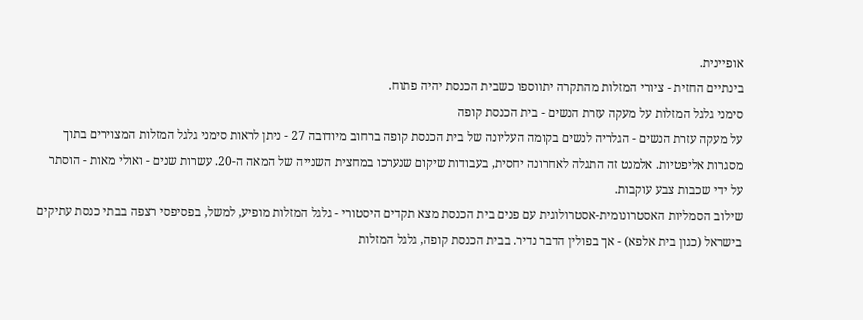אופיינית.
בינתיים החזית - ציורי המזלות מהתקרה יתווספו כשבית הכנסת יהיה פתוח.
סימני גלגל המזלות על מעקה עזרת הנשים - בית הכנסת קופה
על מעקה עזרת הנשים - הגלריה לנשים בקומה העליונה של בית הכנסת קופה ברחוב מיודובה 27 - ניתן לראות סימני גלגל המזלות המצוירים בתוך מסגרות אליפטיות. אלמנט זה התגלה לאחרונה יחסית, בעבודות שיקום שנערכו במחצית השנייה של המאה ה-20. עשרות שנים - ואולי מאות - הוסתר על ידי שכבות צבע עוקבות.
שילוב הסמליות האסטרונומית-אסטרולוגית עם פנים בית הכנסת מצא תקדים היסטורי - גלגל המזלות מופיע, למשל, בפסיפסי רצפה בבתי כנסת עתיקים בישראל (כגון בית אלפא) - אך בפולין הדבר נדיר. בבית הכנסת קופה, גלגל המזלות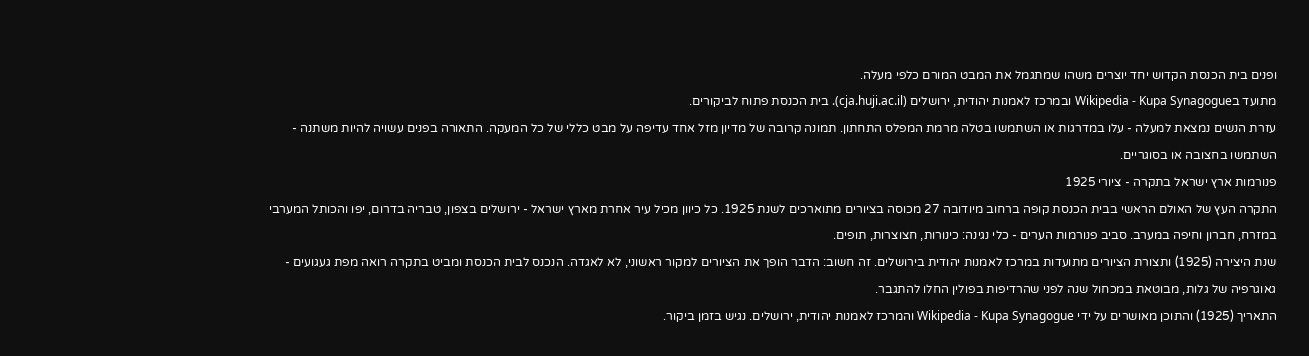ופנים בית הכנסת הקדוש יחד יוצרים משהו שמתגמל את המבט המורם כלפי מעלה.
מתועד בWikipedia - Kupa Synagogue ובמרכז לאמנות יהודית, ירושלים (cja.huji.ac.il). בית הכנסת פתוח לביקורים.
עזרת הנשים נמצאת למעלה - עלו במדרגות או השתמשו בטלה מרמת המפלס התחתון. תמונה קרובה של מדיון מזל אחד עדיפה על מבט כללי של כל המעקה. התאורה בפנים עשויה להיות משתנה - השתמשו בחצובה או בסוגריים.
פנורמות ארץ ישראל בתקרה - ציורי 1925
התקרה העץ של האולם הראשי בבית הכנסת קופה ברחוב מיודובה 27 מכוסה בציורים מתוארכים לשנת 1925. כל כיוון מכיל עיר אחרת מארץ ישראל - ירושלים בצפון, טבריה בדרום, יפו והכותל המערבי במזרח, חברון וחיפה במערב. סביב פנורמות הערים - כלי נגינה: כינורות, חצוצרות, תופים.
שנת היצירה (1925) ותצורת הציורים מתועדות במרכז לאמנות יהודית בירושלים. זה חשוב: הדבר הופך את הציורים למקור ראשוני, לא לאגדה. הנכנס לבית הכנסת ומביט בתקרה רואה מפת געגועים - גאוגרפיה של גלות, מבוטאת במכחול שנה לפני שהרדיפות בפולין החלו להתגבר.
התאריך (1925) והתוכן מאושרים על ידי Wikipedia - Kupa Synagogue והמרכז לאמנות יהודית, ירושלים. נגיש בזמן ביקור.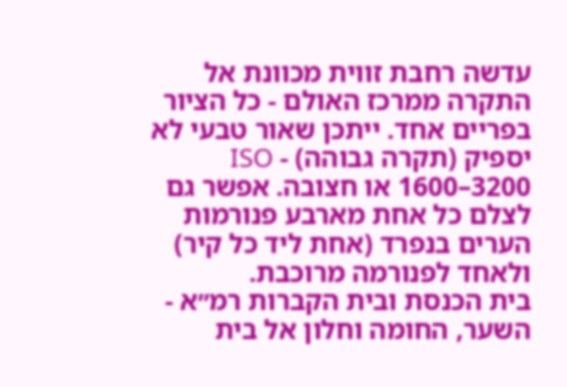עדשה רחבת זווית מכוונת אל התקרה ממרכז האולם - כל הציור בפריים אחד. ייתכן שאור טבעי לא יספיק (תקרה גבוהה) - ISO 1600–3200 או חצובה. אפשר גם לצלם כל אחת מארבע פנורמות הערים בנפרד (אחת ליד כל קיר) ולאחד לפנורמה מרוכבת.
בית הכנסת ובית הקברות רמ״א - השער, החומה וחלון אל בית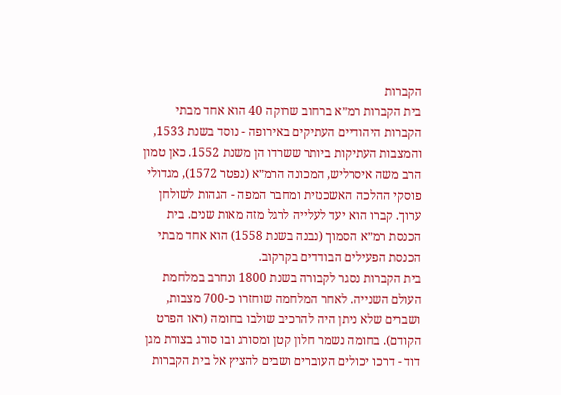הקברות
בית הקברות רמ״א ברחוב שרוקה 40 הוא אחד מבתי הקברות היהודיים העתיקים באירופה - נוסד בשנת 1533, והמצבות העתיקות ביותר ששרדו הן משנת 1552. כאן טמון הרב משה איסרליש, המכונה הרמ״א (נפטר 1572), מגדולי פוסקי ההלכה האשכנזית ומחבר המפה - הגהות לשולחן ערוך. קברו הוא יעד לעלייה לרגל מזה מאות שנים. בית הכנסת רמ״א הסמוך (נבנה בשנת 1558) הוא אחד מבתי הכנסת הפעילים הבודדים בקרקוב.
בית הקברות נסגר לקבורה בשנת 1800 ונחרב במלחמת העולם השנייה. לאחר המלחמה שוחזרו כ-700 מצבות, ושברים שלא ניתן היה להרכיב שולבו בחומה (ראו הפרט הקודם). בחומה נשמר חלון קטן ומסורג ובו סורג בצורת מגן דוד - דרכו יכולים העוברים ושבים להציץ אל בית הקברות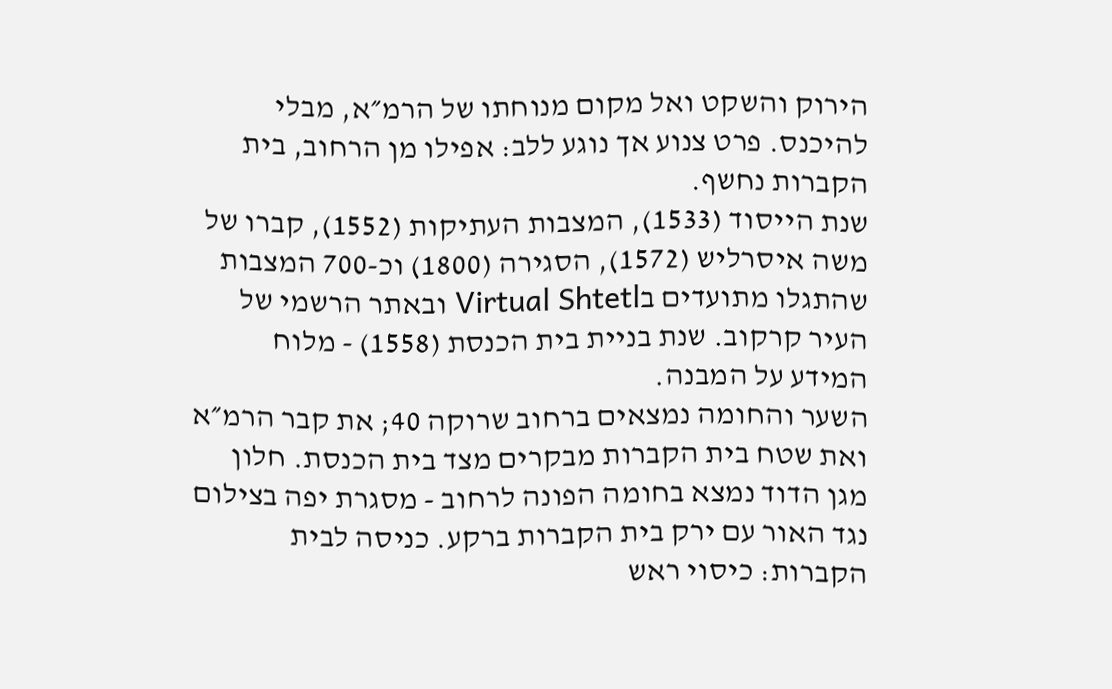הירוק והשקט ואל מקום מנוחתו של הרמ״א, מבלי להיכנס. פרט צנוע אך נוגע ללב: אפילו מן הרחוב, בית הקברות נחשף.
שנת הייסוד (1533), המצבות העתיקות (1552), קברו של משה איסרליש (1572), הסגירה (1800) וכ-700 המצבות שהתגלו מתועדים בVirtual Shtetl ובאתר הרשמי של העיר קרקוב. שנת בניית בית הכנסת (1558) - מלוח המידע על המבנה.
השער והחומה נמצאים ברחוב שרוקה 40; את קבר הרמ״א ואת שטח בית הקברות מבקרים מצד בית הכנסת. חלון מגן הדוד נמצא בחומה הפונה לרחוב - מסגרת יפה בצילום נגד האור עם ירק בית הקברות ברקע. כניסה לבית הקברות: כיסוי ראש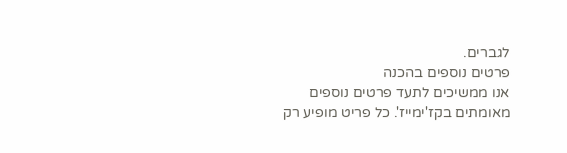לגברים.
פרטים נוספים בהכנה
אנו ממשיכים לתעד פרטים נוספים מאומתים בקז'ימייז'. כל פריט מופיע רק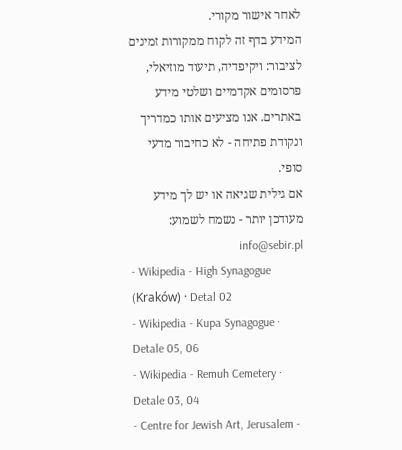לאחר אישור מקורי.
המידע בדף זה לקוח ממקורות זמינים לציבור: ויקיפדיה, תיעוד מוזיאלי, פרסומים אקדמיים ושלטי מידע באתרים. אנו מציעים אותו כמדריך ונקודת פתיחה - לא כחיבור מדעי סופי.
אם גילית שגיאה או יש לך מידע מעודכן יותר - נשמח לשמוע: info@sebir.pl
- Wikipedia - High Synagogue (Kraków) · Detal 02
- Wikipedia - Kupa Synagogue · Detale 05, 06
- Wikipedia - Remuh Cemetery · Detale 03, 04
- Centre for Jewish Art, Jerusalem -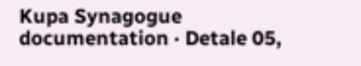Kupa Synagogue documentation · Detale 05,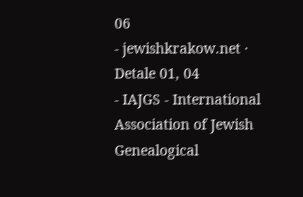06
- jewishkrakow.net · Detale 01, 04
- IAJGS - International Association of Jewish Genealogical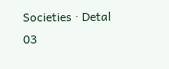Societies · Detal 03